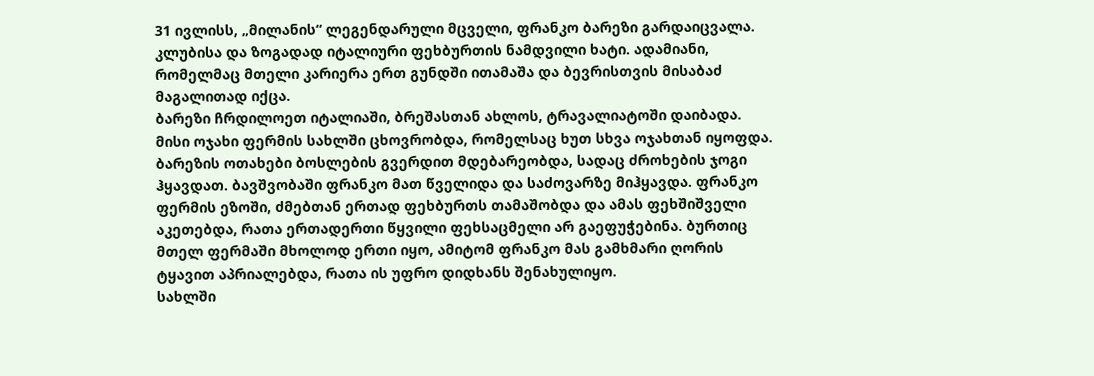31 ივლისს, „მილანის“ ლეგენდარული მცველი, ფრანკო ბარეზი გარდაიცვალა. კლუბისა და ზოგადად იტალიური ფეხბურთის ნამდვილი ხატი. ადამიანი, რომელმაც მთელი კარიერა ერთ გუნდში ითამაშა და ბევრისთვის მისაბაძ მაგალითად იქცა.
ბარეზი ჩრდილოეთ იტალიაში, ბრეშასთან ახლოს, ტრავალიატოში დაიბადა. მისი ოჯახი ფერმის სახლში ცხოვრობდა, რომელსაც ხუთ სხვა ოჯახთან იყოფდა.
ბარეზის ოთახები ბოსლების გვერდით მდებარეობდა, სადაც ძროხების ჯოგი ჰყავდათ. ბავშვობაში ფრანკო მათ წველიდა და საძოვარზე მიჰყავდა. ფრანკო ფერმის ეზოში, ძმებთან ერთად ფეხბურთს თამაშობდა და ამას ფეხშიშველი აკეთებდა, რათა ერთადერთი წყვილი ფეხსაცმელი არ გაეფუჭებინა. ბურთიც მთელ ფერმაში მხოლოდ ერთი იყო, ამიტომ ფრანკო მას გამხმარი ღორის ტყავით აპრიალებდა, რათა ის უფრო დიდხანს შენახულიყო.
სახლში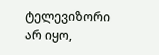ტელევიზორი არ იყო,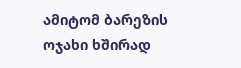ამიტომ ბარეზის ოჯახი ხშირად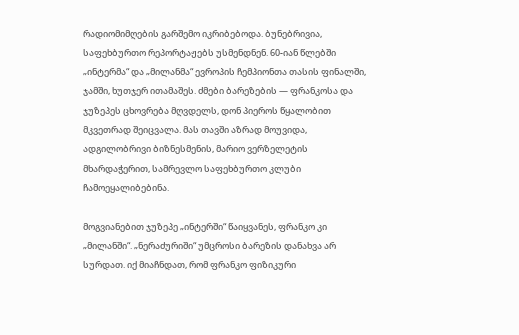რადიომიმღების გარშემო იკრიბებოდა. ბუნებრივია, საფეხბურთო რეპორტაჟებს უსმენდნენ. 60-იან წლებში „ინტერმა“ და „მილანმა“ ევროპის ჩემპიონთა თასის ფინალში, ჯამში, ხუთჯერ ითამაშეს. ძმები ბარეზების — ფრანკოსა და ჯუზეპეს ცხოვრება მღვდელს, დონ პიეროს წყალობით მკვეთრად შეიცვალა. მას თავში აზრად მოუვიდა, ადგილობრივი ბიზნესმენის, მარიო ვერზელეტის მხარდაჭერით, სამრევლო საფეხბურთო კლუბი ჩამოეყალიბებინა.

მოგვიანებით ჯუზეპე „ინტერში“ წაიყვანეს, ფრანკო კი „მილანში“. „ნერაძურიში“ უმცროსი ბარეზის დანახვა არ სურდათ. იქ მიაჩნდათ, რომ ფრანკო ფიზიკური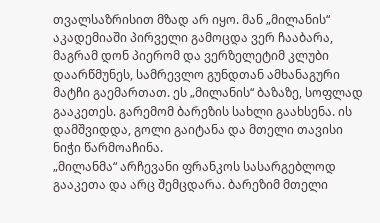თვალსაზრისით მზად არ იყო. მან „მილანის“ აკადემიაში პირველი გამოცდა ვერ ჩააბარა, მაგრამ დონ პიერომ და ვერზელეტიმ კლუბი დაარწმუნეს, სამრევლო გუნდთან ამხანაგური მატჩი გაემართათ. ეს „მილანის“ ბაზაზე, სოფლად გააკეთეს. გარემომ ბარეზის სახლი გაახსენა. ის დამშვიდდა, გოლი გაიტანა და მთელი თავისი ნიჭი წარმოაჩინა.
„მილანმა“ არჩევანი ფრანკოს სასარგებლოდ გააკეთა და არც შემცდარა. ბარეზიმ მთელი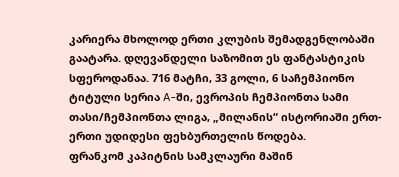კარიერა მხოლოდ ერთი კლუბის შემადგენლობაში გაატარა. დღევანდელი საზომით ეს ფანტასტიკის სფეროდანაა. 716 მატჩი, 33 გოლი, 6 საჩემპიონო ტიტული სერია A-ში, ევროპის ჩემპიონთა სამი თასი/ჩემპიონთა ლიგა, „მილანის“ ისტორიაში ერთ-ერთი უდიდესი ფეხბურთელის წოდება.
ფრანკომ კაპიტნის სამკლაური მაშინ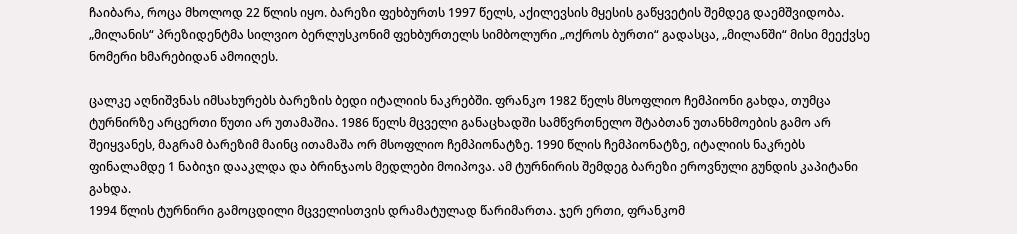ჩაიბარა, როცა მხოლოდ 22 წლის იყო. ბარეზი ფეხბურთს 1997 წელს, აქილევსის მყესის გაწყვეტის შემდეგ დაემშვიდობა. „მილანის“ პრეზიდენტმა სილვიო ბერლუსკონიმ ფეხბურთელს სიმბოლური „ოქროს ბურთი“ გადასცა, „მილანში“ მისი მეექვსე ნომერი ხმარებიდან ამოიღეს.

ცალკე აღნიშვნას იმსახურებს ბარეზის ბედი იტალიის ნაკრებში. ფრანკო 1982 წელს მსოფლიო ჩემპიონი გახდა, თუმცა ტურნირზე არცერთი წუთი არ უთამაშია. 1986 წელს მცველი განაცხადში სამწვრთნელო შტაბთან უთანხმოების გამო არ შეიყვანეს, მაგრამ ბარეზიმ მაინც ითამაშა ორ მსოფლიო ჩემპიონატზე. 1990 წლის ჩემპიონატზე, იტალიის ნაკრებს ფინალამდე 1 ნაბიჯი დააკლდა და ბრინჯაოს მედლები მოიპოვა. ამ ტურნირის შემდეგ ბარეზი ეროვნული გუნდის კაპიტანი გახდა.
1994 წლის ტურნირი გამოცდილი მცველისთვის დრამატულად წარიმართა. ჯერ ერთი, ფრანკომ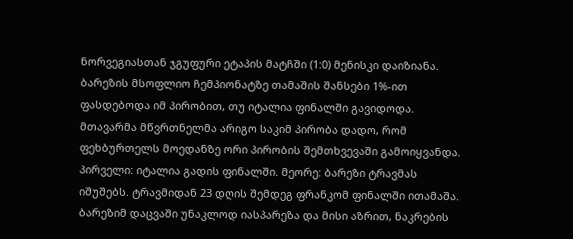ნორვეგიასთან ჯგუფური ეტაპის მატჩში (1:0) მენისკი დაიზიანა. ბარეზის მსოფლიო ჩემპიონატზე თამაშის შანსები 1%-ით ფასდებოდა იმ პირობით, თუ იტალია ფინალში გავიდოდა. მთავარმა მწვრთნელმა არიგო საკიმ პირობა დადო, რომ ფეხბურთელს მოედანზე ორი პირობის შემთხვევაში გამოიყვანდა. პირველი: იტალია გადის ფინალში. მეორე: ბარეზი ტრავმას იშუშებს. ტრავმიდან 23 დღის შემდეგ ფრანკომ ფინალში ითამაშა.
ბარეზიმ დაცვაში უნაკლოდ იასპარეზა და მისი აზრით, ნაკრების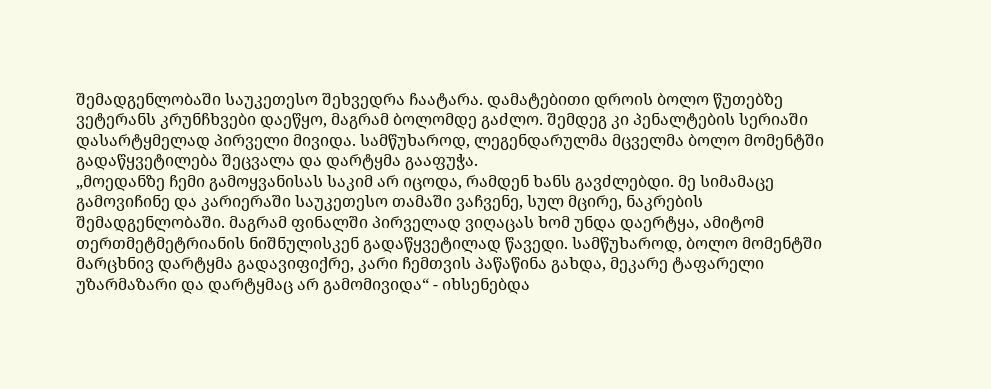შემადგენლობაში საუკეთესო შეხვედრა ჩაატარა. დამატებითი დროის ბოლო წუთებზე ვეტერანს კრუნჩხვები დაეწყო, მაგრამ ბოლომდე გაძლო. შემდეგ კი პენალტების სერიაში დასარტყმელად პირველი მივიდა. სამწუხაროდ, ლეგენდარულმა მცველმა ბოლო მომენტში გადაწყვეტილება შეცვალა და დარტყმა გააფუჭა.
„მოედანზე ჩემი გამოყვანისას საკიმ არ იცოდა, რამდენ ხანს გავძლებდი. მე სიმამაცე გამოვიჩინე და კარიერაში საუკეთესო თამაში ვაჩვენე, სულ მცირე, ნაკრების შემადგენლობაში. მაგრამ ფინალში პირველად ვიღაცას ხომ უნდა დაერტყა, ამიტომ თერთმეტმეტრიანის ნიშნულისკენ გადაწყვეტილად წავედი. სამწუხაროდ, ბოლო მომენტში მარცხნივ დარტყმა გადავიფიქრე, კარი ჩემთვის პაწაწინა გახდა, მეკარე ტაფარელი უზარმაზარი და დარტყმაც არ გამომივიდა“ - იხსენებდა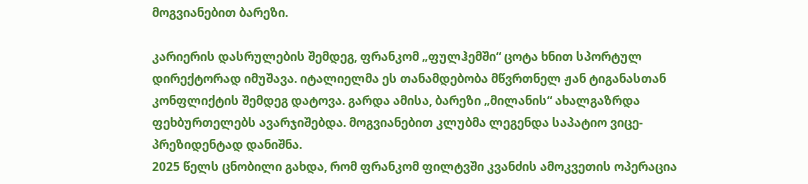მოგვიანებით ბარეზი.

კარიერის დასრულების შემდეგ, ფრანკომ „ფულჰემში“ ცოტა ხნით სპორტულ დირექტორად იმუშავა. იტალიელმა ეს თანამდებობა მწვრთნელ ჟან ტიგანასთან კონფლიქტის შემდეგ დატოვა. გარდა ამისა, ბარეზი „მილანის“ ახალგაზრდა ფეხბურთელებს ავარჯიშებდა. მოგვიანებით კლუბმა ლეგენდა საპატიო ვიცე-პრეზიდენტად დანიშნა.
2025 წელს ცნობილი გახდა, რომ ფრანკომ ფილტვში კვანძის ამოკვეთის ოპერაცია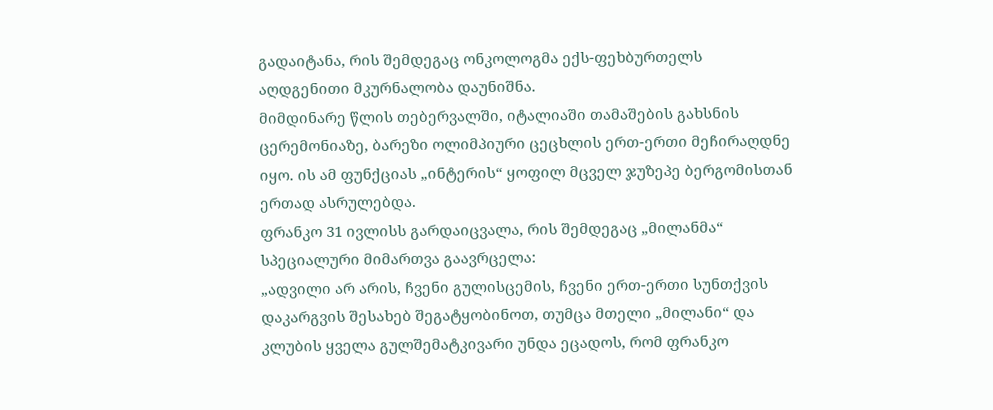გადაიტანა, რის შემდეგაც ონკოლოგმა ექს-ფეხბურთელს აღდგენითი მკურნალობა დაუნიშნა.
მიმდინარე წლის თებერვალში, იტალიაში თამაშების გახსნის ცერემონიაზე, ბარეზი ოლიმპიური ცეცხლის ერთ-ერთი მეჩირაღდნე იყო. ის ამ ფუნქციას „ინტერის“ ყოფილ მცველ ჯუზეპე ბერგომისთან ერთად ასრულებდა.
ფრანკო 31 ივლისს გარდაიცვალა, რის შემდეგაც „მილანმა“ სპეციალური მიმართვა გაავრცელა:
„ადვილი არ არის, ჩვენი გულისცემის, ჩვენი ერთ-ერთი სუნთქვის დაკარგვის შესახებ შეგატყობინოთ, თუმცა მთელი „მილანი“ და კლუბის ყველა გულშემატკივარი უნდა ეცადოს, რომ ფრანკო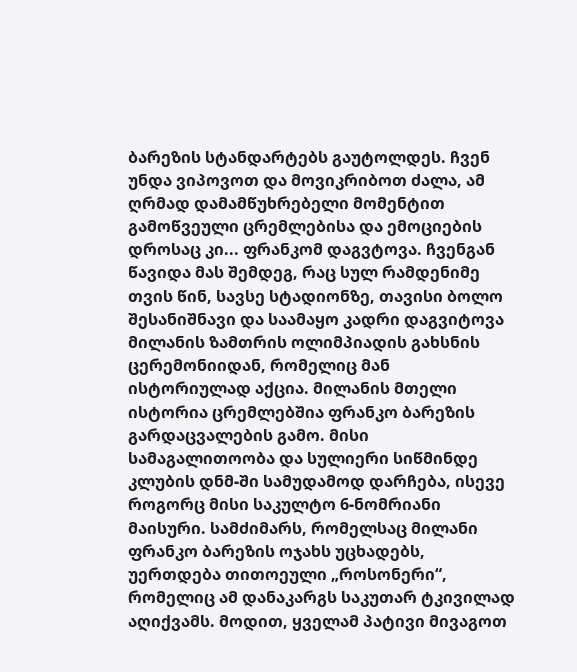ბარეზის სტანდარტებს გაუტოლდეს. ჩვენ უნდა ვიპოვოთ და მოვიკრიბოთ ძალა, ამ ღრმად დამამწუხრებელი მომენტით გამოწვეული ცრემლებისა და ემოციების დროსაც კი... ფრანკომ დაგვტოვა. ჩვენგან წავიდა მას შემდეგ, რაც სულ რამდენიმე თვის წინ, სავსე სტადიონზე, თავისი ბოლო შესანიშნავი და საამაყო კადრი დაგვიტოვა მილანის ზამთრის ოლიმპიადის გახსნის ცერემონიიდან, რომელიც მან ისტორიულად აქცია. მილანის მთელი ისტორია ცრემლებშია ფრანკო ბარეზის გარდაცვალების გამო. მისი სამაგალითოობა და სულიერი სიწმინდე კლუბის დნმ-ში სამუდამოდ დარჩება, ისევე როგორც მისი საკულტო 6-ნომრიანი მაისური. სამძიმარს, რომელსაც მილანი ფრანკო ბარეზის ოჯახს უცხადებს, უერთდება თითოეული „როსონერი“, რომელიც ამ დანაკარგს საკუთარ ტკივილად აღიქვამს. მოდით, ყველამ პატივი მივაგოთ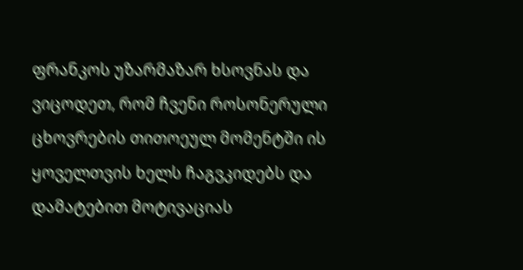ფრანკოს უზარმაზარ ხსოვნას და ვიცოდეთ, რომ ჩვენი როსონერული ცხოვრების თითოეულ მომენტში ის ყოველთვის ხელს ჩაგვკიდებს და დამატებით მოტივაციას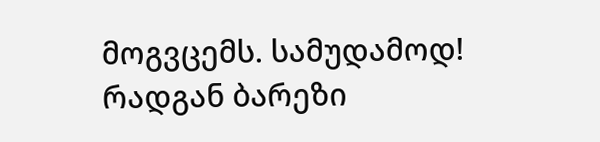მოგვცემს. სამუდამოდ! რადგან ბარეზი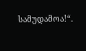სამუდამოა!“.